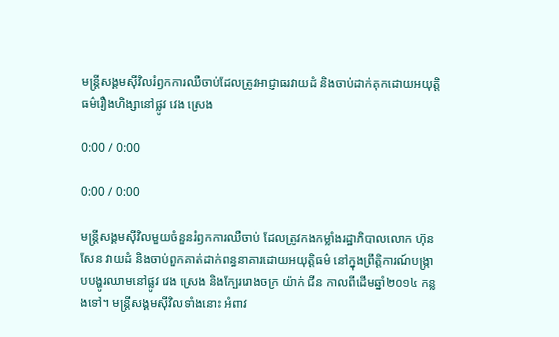មន្ត្រីសង្គមស៊ីវិលរំឭកការឈឺចាប់ដែលត្រូវអាជ្ញាធរវាយដំ និងចាប់ដាក់គុកដោយអយុត្តិធម៌រឿងហិង្សានៅផ្លូវ វេង ស្រេង

0:00 / 0:00

0:00 / 0:00

មន្ត្រីសង្គមស៊ីវិលមួយចំនួនរំឭកការឈឺចាប់ ដែលត្រូវកងកម្លាំងរដ្ឋាភិបាលលោក ហ៊ុន សែន វាយដំ និងចាប់ពួកគាត់ដាក់ពន្ធនាគារដោយអយុត្តិធម៌ នៅក្នុងព្រឹត្តិការណ៍បង្ក្រាបបង្ហូរឈាមនៅផ្លូវ វេង ស្រេង និងក្បែររោងចក្រ យ៉ាក់ ជីន កាលពីដើមឆ្នាំ២០១៤ កន្លងទៅ។ មន្ត្រីសង្គមស៊ីវិលទាំងនោះ អំពាវ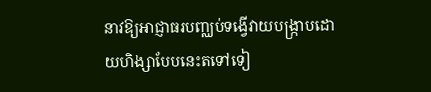នាវឱ្យអាជ្ញាធរបញ្ឈប់ទង្វើវាយបង្ក្រាបដោយហិង្សាបែបនេះតទៅទៀ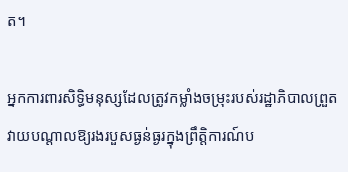ត។

អ្នកការពារសិទ្ធិមនុស្សដែលត្រូវកម្លាំងចម្រុះរបស់រដ្ឋាភិបាលព្រួតវាយបណ្ដាលឱ្យរងរបួសធ្ងន់ធ្ងរក្នុងព្រឹត្តិការណ៍ប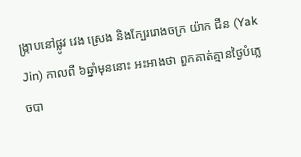ង្ក្រាបនៅផ្លូវ វេង ស្រេង និងក្បែររោងចក្រ យ៉ាក ជីន (Yak Jin) កាលពី ៦ឆ្នាំមុននោះ អះអាងថា ពួកគាត់គ្មានថ្ងៃបំភ្លេចបា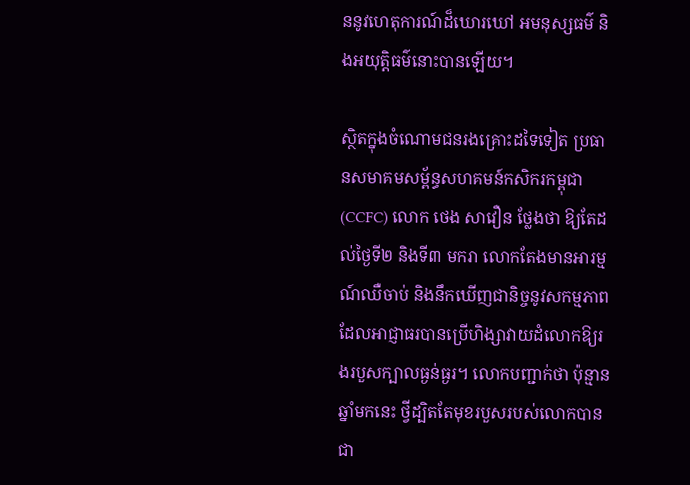ននូវហេតុការណ៍ដ៏ឃោរឃៅ អមនុស្សធម៌ និងអយុត្តិធម៌នោះបានឡើយ។

ស្ថិតក្នុងចំណោមជនរងគ្រោះដទៃទៀត ប្រធានសមាគមសម្ព័ន្ធសហគមន៍កសិករកម្ពុជា (CCFC) លោក ថេង សាវឿន ថ្លែងថា ឱ្យតែដល់ថ្ងៃទី២ និងទី៣ មករា លោកតែងមានអារម្មណ៍ឈឺចាប់ និងនឹកឃើញជានិច្ចនូវសកម្មភាព ដែលអាជ្ញាធរបានប្រើហិង្សាវាយដំលោកឱ្យរងរបួសក្បាលធ្ងន់ធ្ងរ។ លោកបញ្ជាក់ថា ប៉ុន្មានឆ្នាំមកនេះ ថ្វីដ្បិតតែមុខរបួសរបស់លោកបានជា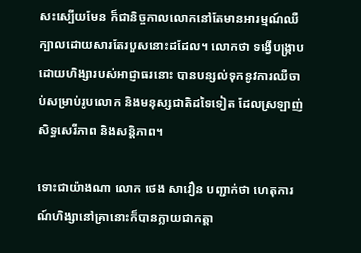សះស្បើយមែន ក៏ជានិច្ចកាលលោកនៅតែមានអារម្មណ៍ឈឺក្បាលដោយសារតែរបួសនោះដដែល។ លោកថា ទង្វើបង្ក្រាបដោយហិង្សារបស់អាជ្ញាធរនោះ បានបន្សល់ទុកនូវការឈឺចាប់សម្រាប់រូបលោក និងមនុស្សជាតិដទៃទៀត ដែលស្រឡាញ់សិទ្ធសេរីភាព និងសន្តិភាព។

ទោះជាយ៉ាងណា លោក ថេង សាវឿន បញ្ជាក់ថា ហេតុការណ៍ហិង្សានៅគ្រានោះក៏បានក្លាយជាកត្តា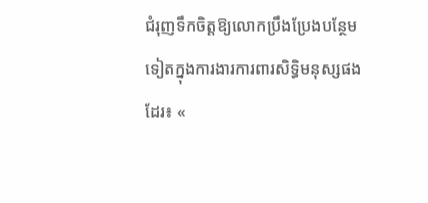ជំរុញទឹកចិត្តឱ្យលោកប្រឹងប្រែងបន្ថែមទៀតក្នុងការងារការពារសិទ្ធិមនុស្សផងដែរ៖ «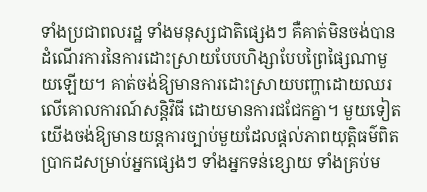ទាំងប្រជាពលរដ្ឋ ទាំងមនុស្សជាតិផ្សេងៗ គឺគាត់មិនចង់បានដំណើរការនៃការដោះស្រាយបែបហិង្សាបែបព្រៃផ្សៃណាមួយឡើយ។ គាត់ចង់ឱ្យមានការដោះស្រាយបញ្ហាដោយឈរលើគោលការណ៍សន្តិវិធី ដោយមានការជជែកគ្នា។ មួយទៀត យើងចង់ឱ្យមានយន្តការច្បាប់មួយដែលផ្ដល់ភាពយុត្តិធម៌ពិតប្រាកដសម្រាប់អ្នកផ្សេងៗ ទាំងអ្នកទន់ខ្សោយ ទាំងគ្រប់ម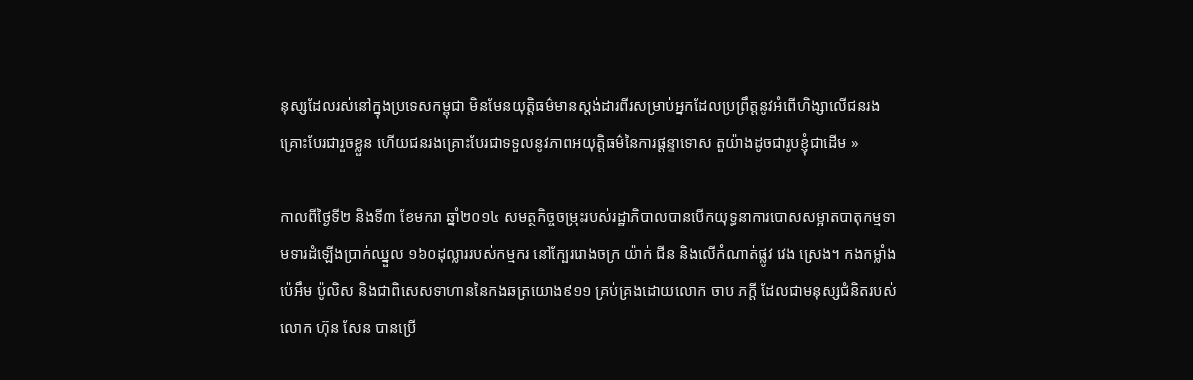នុស្សដែលរស់នៅក្នុងប្រទេសកម្ពុជា មិនមែនយុត្តិធម៌មានស្តង់ដារពីរសម្រាប់អ្នកដែលប្រព្រឹត្តនូវអំពើហិង្សាលើជនរងគ្រោះបែរជារួចខ្លួន ហើយជនរងគ្រោះបែរជាទទួលនូវភាពអយុត្តិធម៌នៃការផ្ដន្ទាទោស តួយ៉ាងដូចជារូបខ្ញុំជាដើម »

កាលពីថ្ងៃទី២ និងទី៣ ខែមករា ឆ្នាំ២០១៤ សមត្ថកិច្ចចម្រុះរបស់រដ្ឋាភិបាលបានបើកយុទ្ធនាការបោសសម្អាតបាតុកម្មទាមទារដំឡើងប្រាក់ឈ្នួល ១៦០ដុល្លាររបស់កម្មករ នៅក្បែររោងចក្រ យ៉ាក់ ជីន និងលើកំណាត់ផ្លូវ វេង ស្រេង។ កងកម្លាំងប៉េអឹម ប៉ូលិស និងជាពិសេសទាហាននៃកងឆត្រយោង៩១១ គ្រប់គ្រងដោយលោក ចាប ភក្តី ដែលជាមនុស្សជំនិតរបស់លោក ហ៊ុន សែន បានប្រើ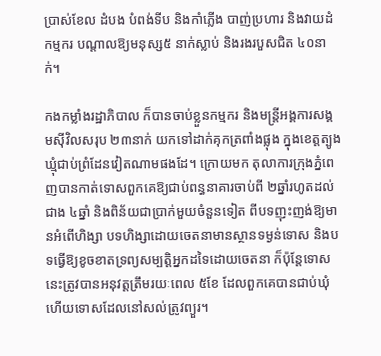ប្រាស់ខែល ដំបង បំពង់ទីប និងកាំភ្លើង បាញ់ប្រហារ និងវាយដំកម្មករ បណ្ដាលឱ្យមនុស្ស៥ នាក់ស្លាប់ និងរងរបួសជិត ៤០នាក់។

កងកម្លាំងរដ្ឋាភិបាល ក៏បានចាប់ខ្លួនកម្មករ និងមន្ត្រីអង្គការសង្គមស៊ីវិលសរុប ២៣នាក់ យកទៅដាក់គុកត្រពាំងផ្លុង ក្នុងខេត្តត្បូងឃ្មុំជាប់ព្រំដែនវៀតណាមផងដែ។ ក្រោយមក តុលាការក្រុងភ្នំពេញបានកាត់ទោសពួកគេឱ្យជាប់ពន្ធនាគារចាប់ពី ២ឆ្នាំរហូតដល់ជាង ៤ឆ្នាំ និងពិន័យជាប្រាក់មួយចំនួនទៀត ពីបទញុះញង់ឱ្យមានអំពើហិង្សា បទហិង្សាដោយចេតនាមានស្ថានទម្ងន់ទោស និងបទធ្វើឱ្យខូចខាតទ្រព្យសម្បត្តិអ្នកដទៃដោយចេតនា ក៏ប៉ុន្តែទោសនេះត្រូវបានអនុវត្តត្រឹមរយៈពេល ៥ខែ ដែលពួកគេបានជាប់ឃុំ ហើយទោសដែលនៅសល់ត្រូវព្យួរ។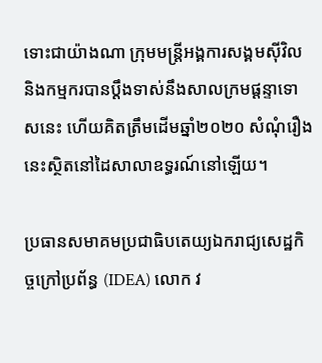ទោះជាយ៉ាងណា ក្រុមមន្ត្រីអង្គការសង្គមស៊ីវិល និងកម្មករបានប្ដឹងទាស់នឹងសាលក្រមផ្ដន្ទាទោសនេះ ហើយគិតត្រឹមដើមឆ្នាំ២០២០ សំណុំរឿងនេះស្ថិតនៅដៃសាលាឧទ្ធរណ៍នៅឡើយ។

ប្រធានសមាគមប្រជាធិបតេយ្យឯករាជ្យសេដ្ឋកិច្ចក្រៅប្រព័ន្ធ (IDEA) លោក វ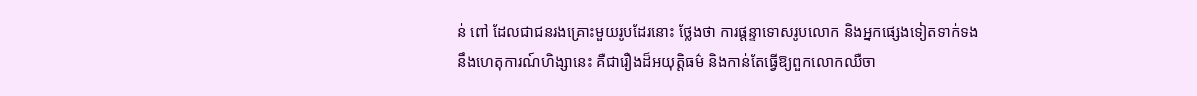ន់ ពៅ ដែលជាជនរងគ្រោះមួយរូបដែរនោះ ថ្លែងថា ការផ្ដន្ទាទោសរូបលោក និងអ្នកផ្សេងទៀតទាក់ទងនឹងហេតុការណ៍ហិង្សានេះ គឺជារឿងដ៏អយុត្តិធម៌ និងកាន់តែធ្វើឱ្យពួកលោកឈឺចា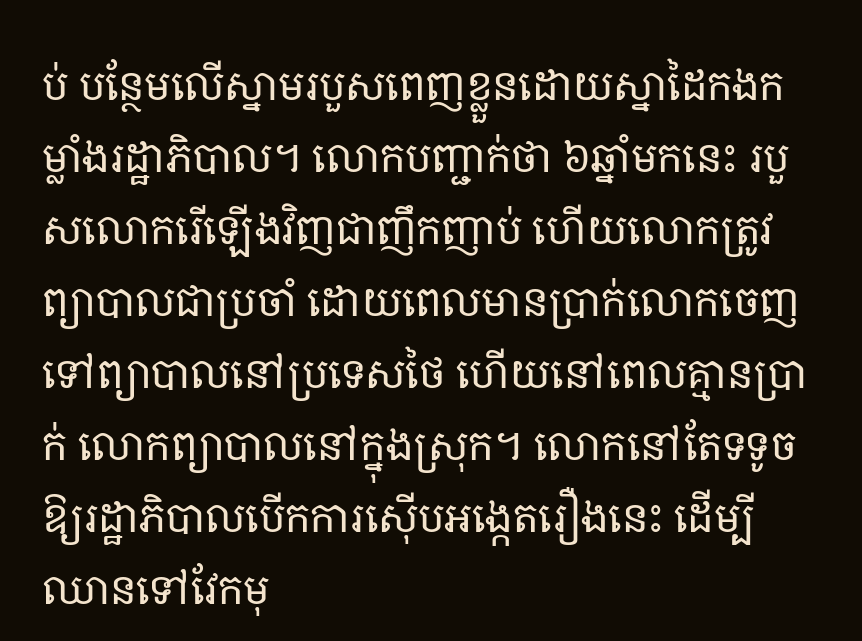ប់ បន្ថែមលើស្នាមរបួសពេញខ្លួនដោយស្នាដៃកងកម្លាំងរដ្ឋាភិបាល។ លោកបញ្ជាក់ថា ៦ឆ្នាំមកនេះ របួសលោករើឡើងវិញជាញឹកញាប់ ហើយលោកត្រូវព្យាបាលជាប្រចាំ ដោយពេលមានប្រាក់លោកចេញទៅព្យាបាលនៅប្រទេសថៃ ហើយនៅពេលគ្មានប្រាក់ លោកព្យាបាលនៅក្នុងស្រុក។ លោកនៅតែទទូចឱ្យរដ្ឋាភិបាលបើកការស៊ើបអង្កេតរឿងនេះ ដើម្បីឈានទៅវែកមុ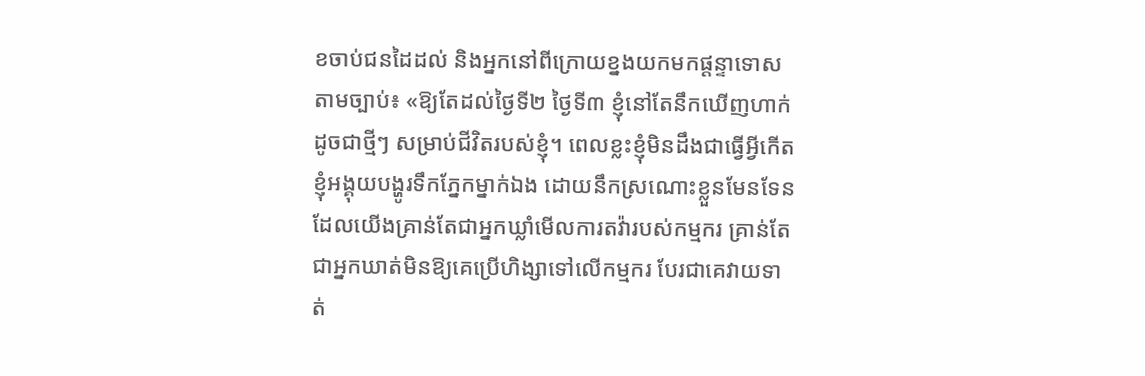ខចាប់ជនដៃដល់ និងអ្នកនៅពីក្រោយខ្នងយកមកផ្ដន្ទាទោសតាមច្បាប់៖ «ឱ្យតែដល់ថ្ងៃទី២ ថ្ងៃទី៣ ខ្ញុំនៅតែនឹកឃើញហាក់ដូចជាថ្មីៗ សម្រាប់ជីវិតរបស់ខ្ញុំ។ ពេលខ្លះខ្ញុំមិនដឹងជាធ្វើអ្វីកើត ខ្ញុំអង្គុយបង្ហូរទឹកភ្នែកម្នាក់ឯង ដោយនឹកស្រណោះខ្លួនមែនទែនដែលយើងគ្រាន់តែជាអ្នកឃ្លាំមើលការតវ៉ារបស់កម្មករ គ្រាន់តែជាអ្នកឃាត់មិនឱ្យគេប្រើហិង្សាទៅលើកម្មករ បែរជាគេវាយទាត់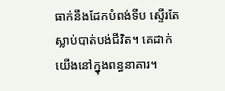ធាក់នឹងដែកបំពង់ទីប ស្ទើរតែស្លាប់បាត់បង់ជីវិត។ គេដាក់យើងនៅក្នុងពន្ធនាគារ។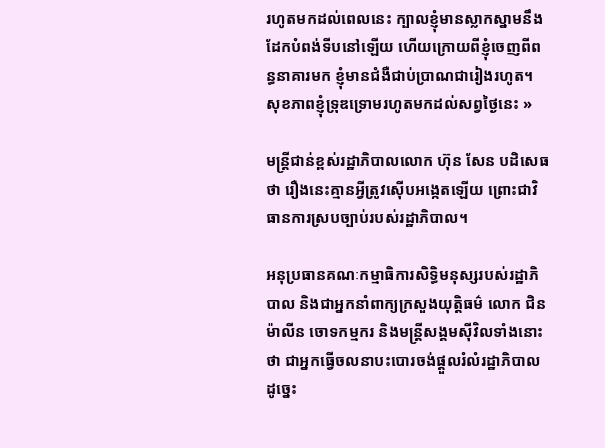រហូតមកដល់ពេលនេះ ក្បាលខ្ញុំមានស្លាកស្នាមនឹងដែកបំពង់ទីបនៅឡើយ ហើយក្រោយពីខ្ញុំចេញពីពន្ធនាគារមក ខ្ញុំមានជំងឺជាប់ប្រាណជារៀងរហូត។ សុខភាពខ្ញុំទ្រុឌទ្រោមរហូតមកដល់សព្វថ្ងៃនេះ »

មន្ត្រីជាន់ខ្ពស់រដ្ឋាភិបាលលោក ហ៊ុន សែន បដិសេធថា រឿងនេះគ្មានអ្វីត្រូវស៊ើបអង្កេតឡើយ ព្រោះជាវិធានការស្របច្បាប់របស់រដ្ឋាភិបាល។

អនុប្រធានគណៈកម្មាធិការសិទ្ធិមនុស្សរបស់រដ្ឋាភិបាល និងជាអ្នកនាំពាក្យក្រសួងយុត្តិធម៌ លោក ជិន ម៉ាលីន ចោទកម្មករ និងមន្ត្រីសង្គមស៊ីវិលទាំងនោះថា ជាអ្នកធ្វើចលនាបះបោរចង់ផ្ដួលរំលំរដ្ឋាភិបាល ដូច្នេះ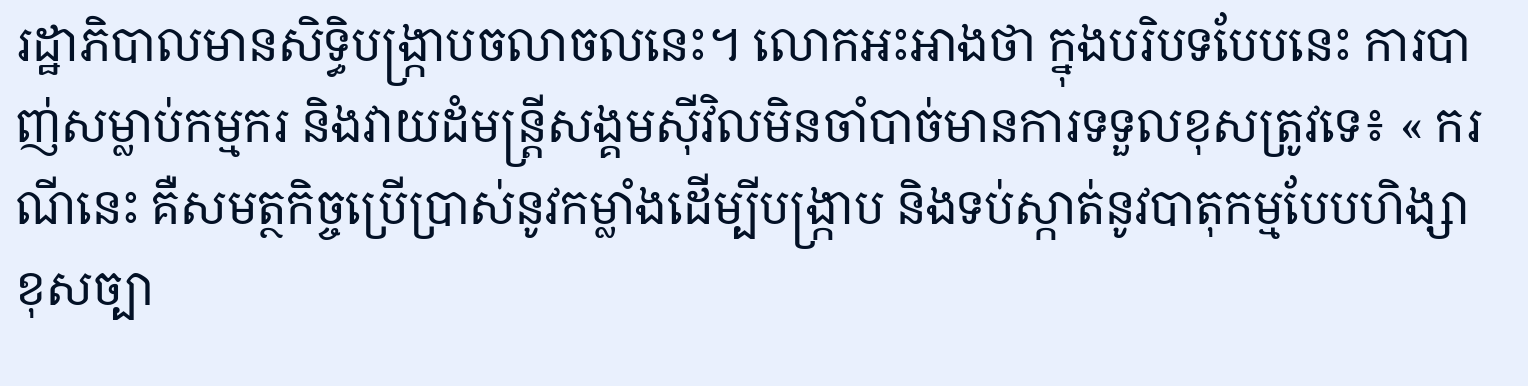រដ្ឋាភិបាលមានសិទ្ធិបង្ក្រាបចលាចលនេះ។ លោកអះអាងថា ក្នុងបរិបទបែបនេះ ការបាញ់សម្លាប់កម្មករ និងវាយដំមន្ត្រីសង្គមស៊ីវិលមិនចាំបាច់មានការទទួលខុសត្រូវទេ៖ « ករណីនេះ គឺសមត្ថកិច្ចប្រើប្រាស់នូវកម្លាំងដើម្បីបង្ក្រាប និងទប់ស្កាត់នូវបាតុកម្មបែបហិង្សាខុសច្បា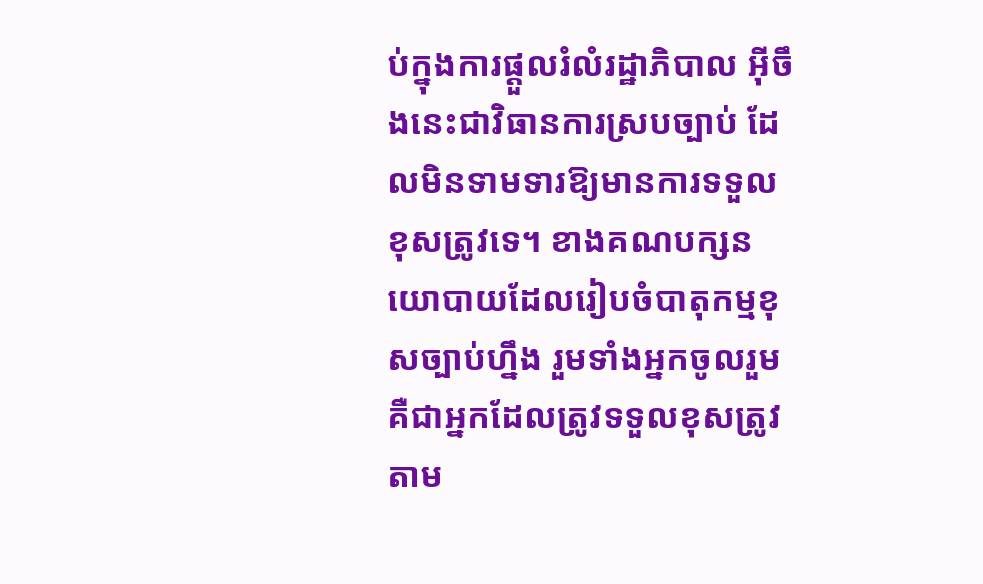ប់ក្នុងការផ្ដួលរំលំរដ្ឋាភិបាល អ៊ីចឹងនេះជាវិធានការស្របច្បាប់ ដែលមិនទាមទារឱ្យមានការទទួលខុសត្រូវទេ។ ខាងគណបក្សនយោបាយដែលរៀបចំបាតុកម្មខុសច្បាប់ហ្នឹង រួមទាំងអ្នកចូលរួម គឺជាអ្នកដែលត្រូវទទួលខុសត្រូវតាម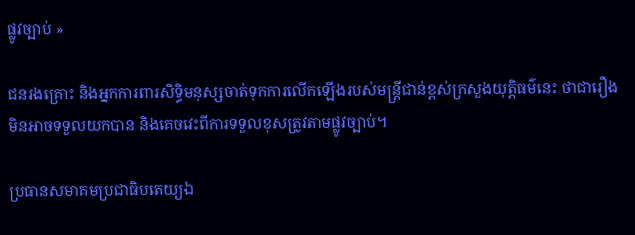ផ្លូវច្បាប់ »

ជនរងគ្រោះ និងអ្នកការពារសិទ្ធិមនុស្សចាត់ទុកការលើកឡើងរបស់មន្ត្រីជាន់ខ្ពស់ក្រសួងយុត្តិធម៌នេះ ថាជារឿងមិនអាចទទួលយកបាន និងគេចវេះពីការទទួលខុសត្រូវតាមផ្លូវច្បាប់។

ប្រធានសមាគមប្រជាធិបតេយ្យឯ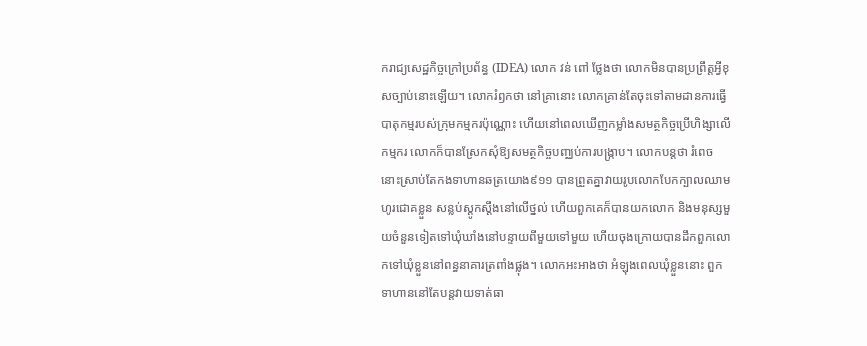ករាជ្យសេដ្ឋកិច្ចក្រៅប្រព័ន្ធ (IDEA) លោក វន់ ពៅ ថ្លែងថា លោកមិនបានប្រព្រឹត្តអ្វីខុសច្បាប់នោះឡើយ។ លោករំឭកថា នៅគ្រានោះ លោកគ្រាន់តែចុះទៅតាមដានការធ្វើបាតុកម្មរបស់ក្រុមកម្មករប៉ុណ្ណោះ ហើយនៅពេលឃើញកម្លាំងសមត្ថកិច្ចប្រើហិង្សាលើកម្មករ លោកក៏បានស្រែកសុំឱ្យសមត្ថកិច្ចបញ្ឈប់ការបង្ក្រាប។ លោកបន្តថា រំពេចនោះស្រាប់តែកងទាហានឆត្រយោង៩១១ បានព្រួតគ្នាវាយរូបលោកបែកក្បាលឈាមហូរជោគខ្លួន សន្លប់ស្ដូកស្ដឹងនៅលើថ្នល់ ហើយពួកគេក៏បានយកលោក និងមនុស្សមួយចំនួនទៀតទៅឃុំឃាំងនៅបន្ទាយពីមួយទៅមួយ ហើយចុងក្រោយបានដឹកពួកលោកទៅឃុំខ្លួននៅពន្ធនាគារត្រពាំងផ្លុង។ លោកអះអាងថា អំឡុងពេលឃុំខ្លួននោះ ពួកទាហាននៅតែបន្តវាយទាត់ធា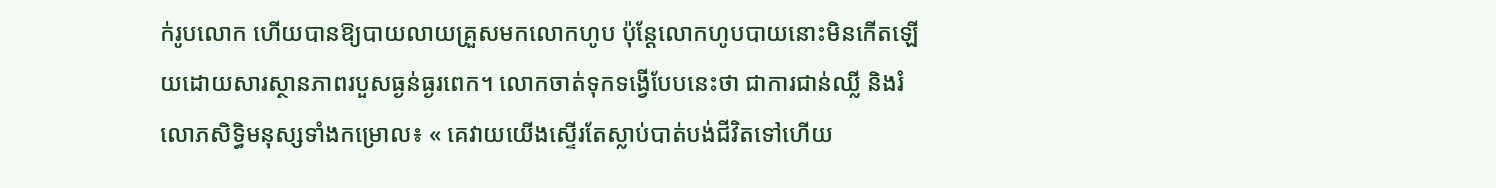ក់រូបលោក ហើយបានឱ្យបាយលាយគ្រួសមកលោកហូប ប៉ុន្តែលោកហូបបាយនោះមិនកើតឡើយដោយសារស្ថានភាពរបួសធ្ងន់ធ្ងរពេក។ លោកចាត់ទុកទង្វើបែបនេះថា ជាការជាន់ឈ្លី និងរំលោភសិទ្ធិមនុស្សទាំងកម្រោល៖ « គេវាយយើងស្ទើរតែស្លាប់បាត់បង់ជីវិតទៅហើយ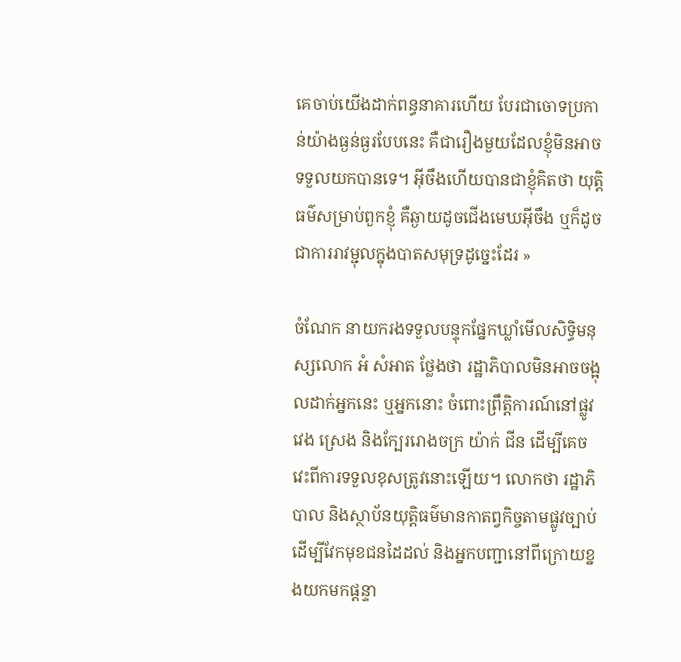គេចាប់យើងដាក់ពន្ធនាគារហើយ បែរជាចោទប្រកាន់យ៉ាងធ្ងន់ធ្ងរបែបនេះ គឺជារឿងមួយដែលខ្ញុំមិនអាចទទួលយកបានទេ។ អ៊ីចឹងហើយបានជាខ្ញុំគិតថា យុត្តិធម៌សម្រាប់ពួកខ្ញុំ គឺឆ្ងាយដូចជើងមេឃអ៊ីចឹង ឬក៏ដូចជាការរាវម្ជុលក្នុងបាតសមុទ្រដូច្នេះដែរ »

ចំណែក នាយករងទទួលបន្ទុកផ្នែកឃ្លាំមើលសិទ្ធិមនុស្សលោក អំ សំអាត ថ្លែងថា រដ្ឋាភិបាលមិនអាចចង្អុលដាក់អ្នកនេះ ឬអ្នកនោះ ចំពោះព្រឹត្តិការណ៍នៅផ្លូវ វេង ស្រេង និងក្បែររោងចក្រ យ៉ាក់ ជីន ដើម្បីគេចវេះពីការទទួលខុសត្រូវនោះឡើយ។ លោកថា រដ្ឋាភិបាល និងស្ថាប័នយុត្តិធម៌មានកាតព្វកិច្ចតាមផ្លូវច្បាប់ ដើម្បីវែកមុខជនដៃដល់ និងអ្នកបញ្ជានៅពីក្រោយខ្នងយកមកផ្ដន្ទា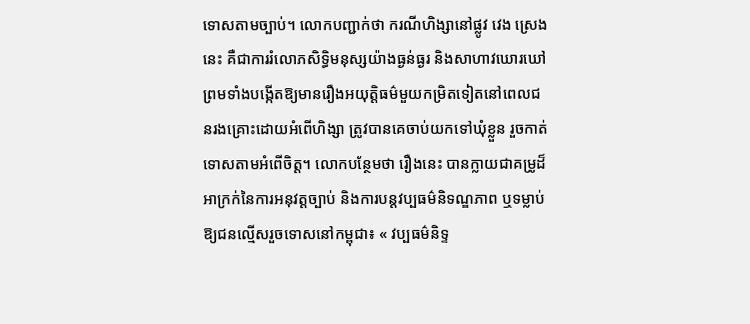ទោសតាមច្បាប់។ លោកបញ្ជាក់ថា ករណីហិង្សានៅផ្លូវ វេង ស្រេង នេះ គឺជាការរំលោភសិទ្ធិមនុស្សយ៉ាងធ្ងន់ធ្ងរ និងសាហាវឃោរឃៅ ព្រមទាំងបង្កើតឱ្យមានរឿងអយុត្តិធម៌មួយកម្រិតទៀតនៅពេលជនរងគ្រោះដោយអំពើហិង្សា ត្រូវបានគេចាប់យកទៅឃុំខ្លួន រួចកាត់ទោសតាមអំពើចិត្ត។ លោកបន្ថែមថា រឿងនេះ បានក្លាយជាគម្រូដ៏អាក្រក់នៃការអនុវត្តច្បាប់ និងការបន្តវប្បធម៌និទណ្ឌភាព ឬទម្លាប់ឱ្យជនល្មើសរួចទោសនៅកម្ពុជា៖ « វប្បធម៌និទ្ទ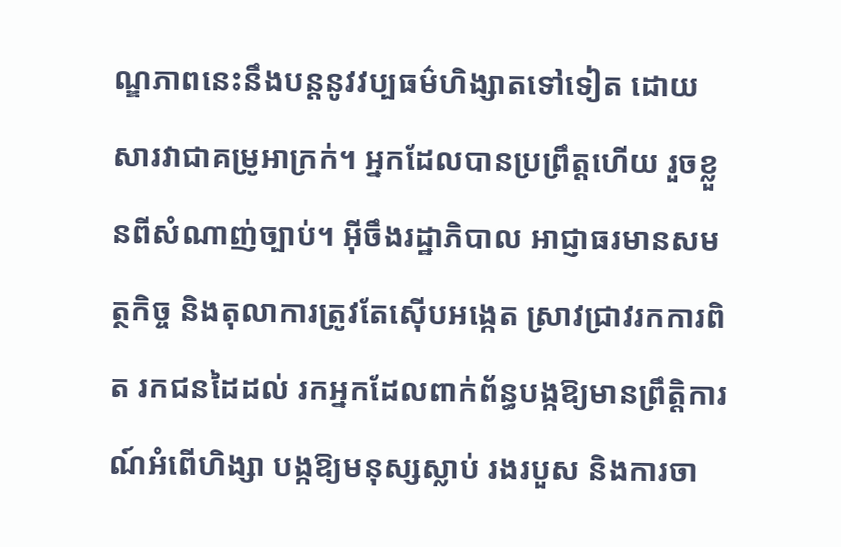ណ្ឌភាពនេះនឹងបន្តនូវវប្បធម៌ហិង្សាតទៅទៀត ដោយសារវាជាគម្រូអាក្រក់។ អ្នកដែលបានប្រព្រឹត្តហើយ រួចខ្លួនពីសំណាញ់ច្បាប់។ អ៊ីចឹងរដ្ឋាភិបាល អាជ្ញាធរមានសមត្ថកិច្ច និងតុលាការត្រូវតែស៊ើបអង្កេត ស្រាវជ្រាវរកការពិត រកជនដៃដល់ រកអ្នកដែលពាក់ព័ន្ធបង្កឱ្យមានព្រឹត្តិការណ៍អំពើហិង្សា បង្កឱ្យមនុស្សស្លាប់ រងរបួស និងការចា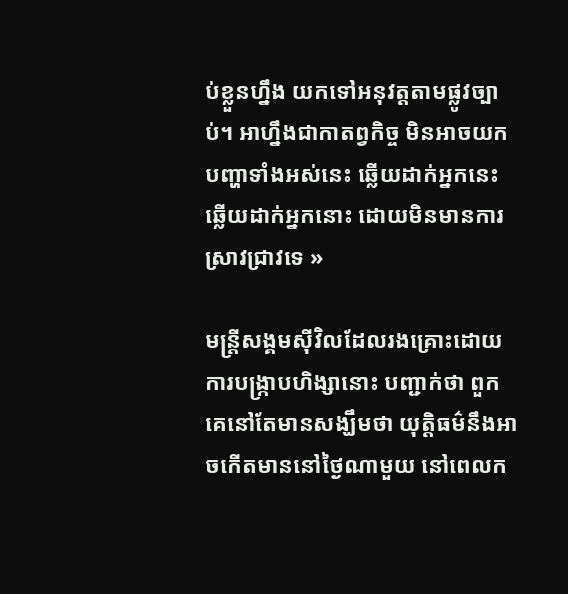ប់ខ្លួនហ្នឹង យកទៅអនុវត្តតាមផ្លូវច្បាប់។ អាហ្នឹងជាកាតព្វកិច្ច មិនអាចយកបញ្ហាទាំងអស់នេះ ឆ្លើយដាក់អ្នកនេះ ឆ្លើយដាក់អ្នកនោះ ដោយមិនមានការស្រាវជ្រាវទេ »

មន្ត្រីសង្គមស៊ីវិលដែលរងគ្រោះដោយការបង្ក្រាបហិង្សានោះ បញ្ជាក់ថា ពួកគេនៅតែមានសង្ឃឹមថា យុត្តិធម៌នឹងអាចកើតមាននៅថ្ងៃណាមួយ នៅពេលក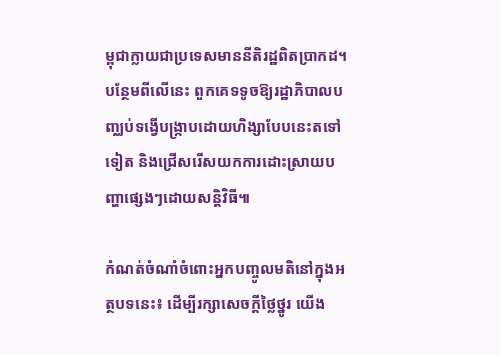ម្ពុជាក្លាយជាប្រទេសមាននីតិរដ្ឋពិតប្រាកដ។ បន្ថែមពីលើនេះ ពួកគេទទូចឱ្យរដ្ឋាភិបាលបញ្ឈប់ទង្វើបង្ក្រាបដោយហិង្សាបែបនេះតទៅទៀត និងជ្រើសរើសយកការដោះស្រាយបញ្ហាផ្សេងៗដោយសន្តិវិធី៕

កំណត់ចំណាំចំពោះអ្នកបញ្ចូលមតិនៅក្នុងអត្ថបទនេះ៖ ដើម្បីរក្សាសេចក្ដីថ្លៃថ្នូរ យើង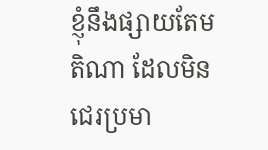ខ្ញុំនឹងផ្សាយតែមតិណា ដែលមិនជេរប្រមា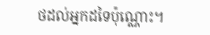ថដល់អ្នកដទៃប៉ុណ្ណោះ។